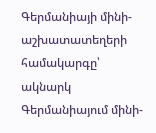Գերմանիայի մինի-աշխատատեղերի համակարգը՝ ակնարկ
Գերմանիայում մինի-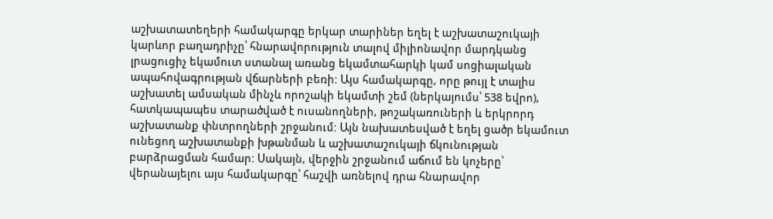աշխատատեղերի համակարգը երկար տարիներ եղել է աշխատաշուկայի կարևոր բաղադրիչը՝ հնարավորություն տալով միլիոնավոր մարդկանց լրացուցիչ եկամուտ ստանալ առանց եկամտահարկի կամ սոցիալական ապահովագրության վճարների բեռի: Այս համակարգը, որը թույլ է տալիս աշխատել ամսական մինչև որոշակի եկամտի շեմ (ներկայումս՝ 538 եվրո), հատկապապես տարածված է ուսանողների, թոշակառուների և երկրորդ աշխատանք փնտրողների շրջանում: Այն նախատեսված է եղել ցածր եկամուտ ունեցող աշխատանքի խթանման և աշխատաշուկայի ճկունության բարձրացման համար: Սակայն, վերջին շրջանում աճում են կոչերը՝ վերանայելու այս համակարգը՝ հաշվի առնելով դրա հնարավոր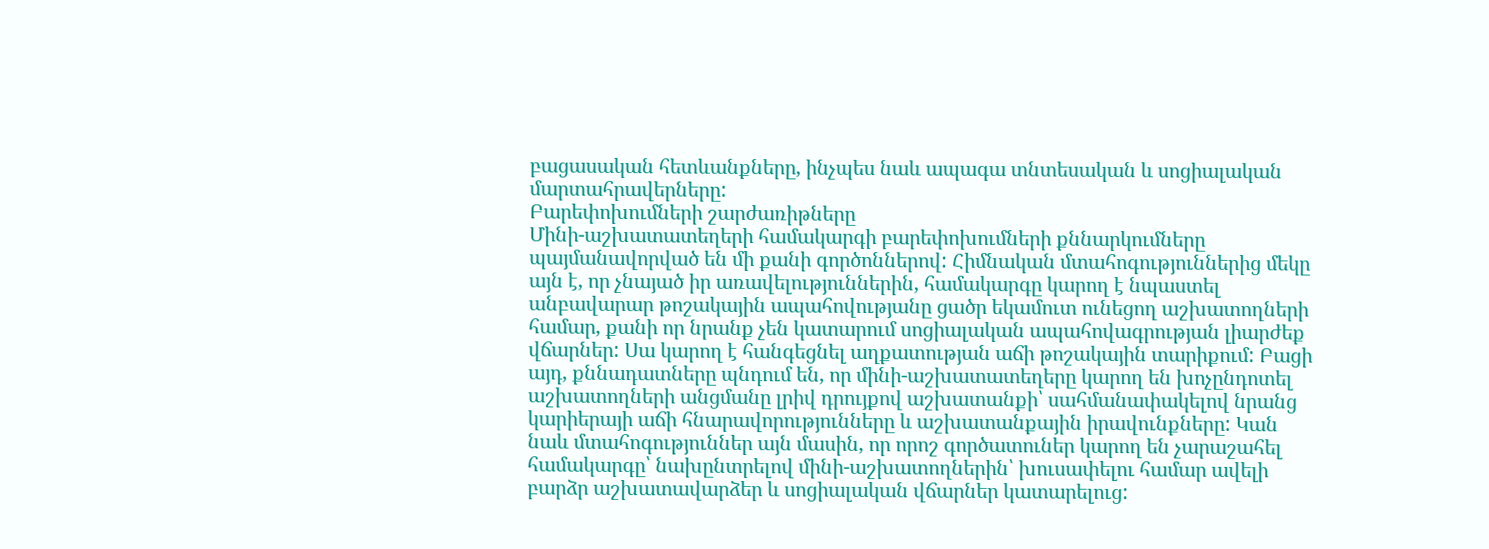բացասական հետևանքները, ինչպես նաև ապագա տնտեսական և սոցիալական մարտահրավերները:
Բարեփոխումների շարժառիթները
Մինի-աշխատատեղերի համակարգի բարեփոխումների քննարկումները պայմանավորված են մի քանի գործոններով: Հիմնական մտահոգություններից մեկը այն է, որ չնայած իր առավելություններին, համակարգը կարող է նպաստել անբավարար թոշակային ապահովությանը ցածր եկամուտ ունեցող աշխատողների համար, քանի որ նրանք չեն կատարում սոցիալական ապահովագրության լիարժեք վճարներ: Սա կարող է հանգեցնել աղքատության աճի թոշակային տարիքում: Բացի այդ, քննադատները պնդում են, որ մինի-աշխատատեղերը կարող են խոչընդոտել աշխատողների անցմանը լրիվ դրույքով աշխատանքի՝ սահմանափակելով նրանց կարիերայի աճի հնարավորությունները և աշխատանքային իրավունքները: Կան նաև մտահոգություններ այն մասին, որ որոշ գործատուներ կարող են չարաշահել համակարգը՝ նախընտրելով մինի-աշխատողներին՝ խուսափելու համար ավելի բարձր աշխատավարձեր և սոցիալական վճարներ կատարելուց: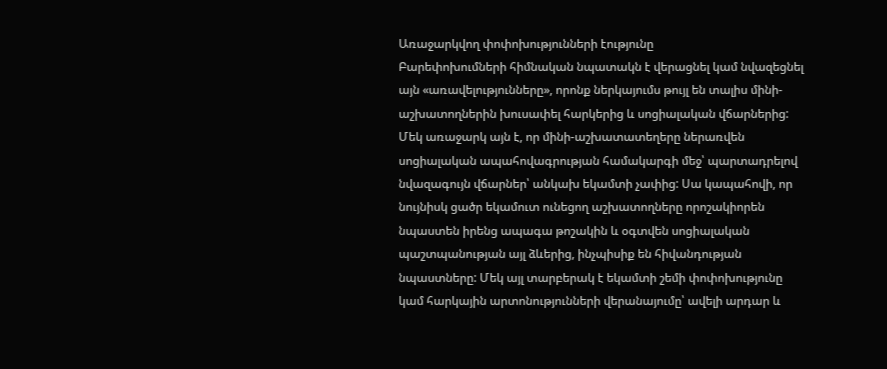Առաջարկվող փոփոխությունների էությունը
Բարեփոխումների հիմնական նպատակն է վերացնել կամ նվազեցնել այն «առավելությունները», որոնք ներկայումս թույլ են տալիս մինի-աշխատողներին խուսափել հարկերից և սոցիալական վճարներից: Մեկ առաջարկ այն է, որ մինի-աշխատատեղերը ներառվեն սոցիալական ապահովագրության համակարգի մեջ՝ պարտադրելով նվազագույն վճարներ՝ անկախ եկամտի չափից: Սա կապահովի, որ նույնիսկ ցածր եկամուտ ունեցող աշխատողները որոշակիորեն նպաստեն իրենց ապագա թոշակին և օգտվեն սոցիալական պաշտպանության այլ ձևերից, ինչպիսիք են հիվանդության նպաստները: Մեկ այլ տարբերակ է եկամտի շեմի փոփոխությունը կամ հարկային արտոնությունների վերանայումը՝ ավելի արդար և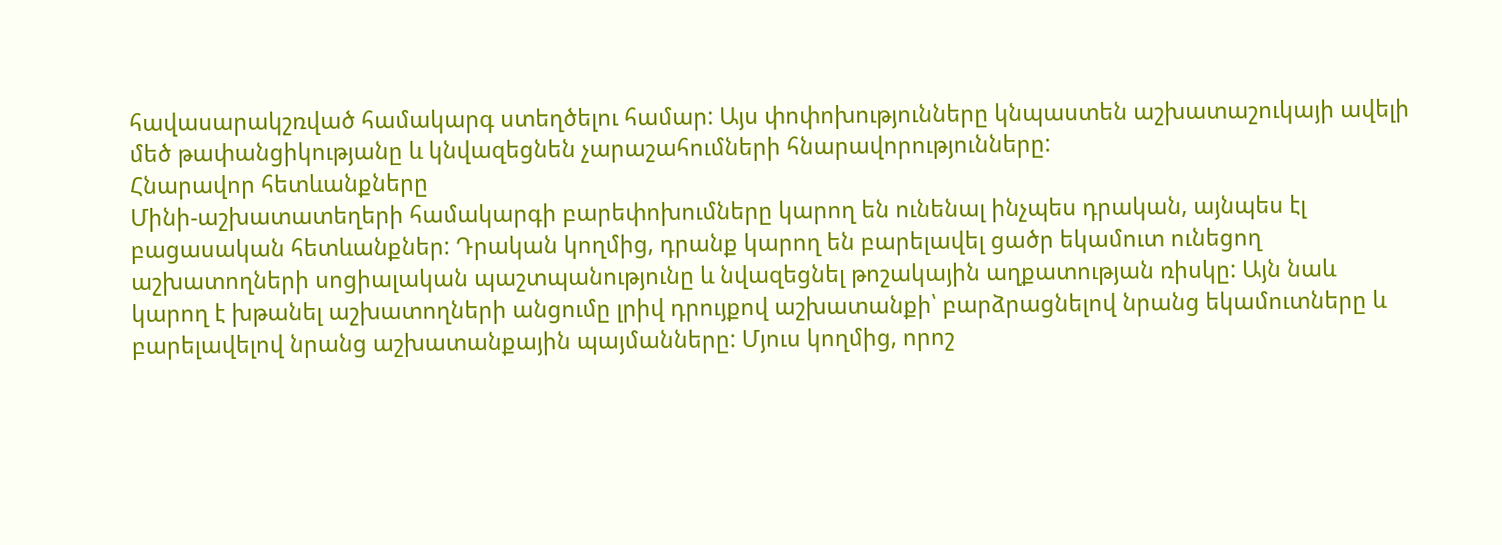հավասարակշռված համակարգ ստեղծելու համար: Այս փոփոխությունները կնպաստեն աշխատաշուկայի ավելի մեծ թափանցիկությանը և կնվազեցնեն չարաշահումների հնարավորությունները:
Հնարավոր հետևանքները
Մինի-աշխատատեղերի համակարգի բարեփոխումները կարող են ունենալ ինչպես դրական, այնպես էլ բացասական հետևանքներ: Դրական կողմից, դրանք կարող են բարելավել ցածր եկամուտ ունեցող աշխատողների սոցիալական պաշտպանությունը և նվազեցնել թոշակային աղքատության ռիսկը: Այն նաև կարող է խթանել աշխատողների անցումը լրիվ դրույքով աշխատանքի՝ բարձրացնելով նրանց եկամուտները և բարելավելով նրանց աշխատանքային պայմանները: Մյուս կողմից, որոշ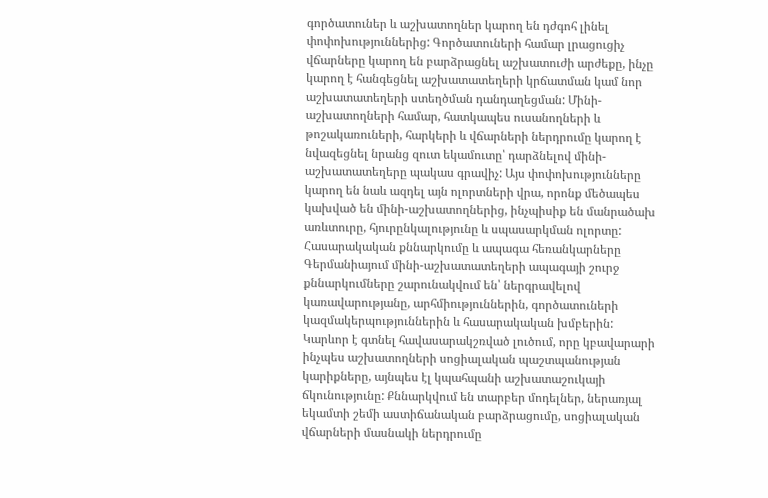գործատուներ և աշխատողներ կարող են դժգոհ լինել փոփոխություններից: Գործատուների համար լրացուցիչ վճարները կարող են բարձրացնել աշխատուժի արժեքը, ինչը կարող է հանգեցնել աշխատատեղերի կրճատման կամ նոր աշխատատեղերի ստեղծման դանդաղեցման: Մինի-աշխատողների համար, հատկապես ուսանողների և թոշակառուների, հարկերի և վճարների ներդրումը կարող է նվազեցնել նրանց զուտ եկամուտը՝ դարձնելով մինի-աշխատատեղերը պակաս գրավիչ: Այս փոփոխությունները կարող են նաև ազդել այն ոլորտների վրա, որոնք մեծապես կախված են մինի-աշխատողներից, ինչպիսիք են մանրածախ առևտուրը, հյուրընկալությունը և սպասարկման ոլորտը:
Հասարակական քննարկումը և ապագա հեռանկարները
Գերմանիայում մինի-աշխատատեղերի ապագայի շուրջ քննարկումները շարունակվում են՝ ներգրավելով կառավարությանը, արհմիություններին, գործատուների կազմակերպություններին և հասարակական խմբերին: Կարևոր է գտնել հավասարակշռված լուծում, որը կբավարարի ինչպես աշխատողների սոցիալական պաշտպանության կարիքները, այնպես էլ կպահպանի աշխատաշուկայի ճկունությունը: Քննարկվում են տարբեր մոդելներ, ներառյալ եկամտի շեմի աստիճանական բարձրացումը, սոցիալական վճարների մասնակի ներդրումը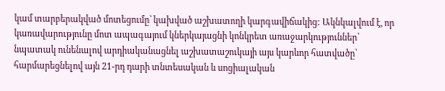կամ տարբերակված մոտեցումը՝ կախված աշխատողի կարգավիճակից: Ակնկալվում է, որ կառավարությունը մոտ ապագայում կներկայացնի կոնկրետ առաջարկություններ՝ նպատակ ունենալով արդիականացնել աշխատաշուկայի այս կարևոր հատվածը՝ հարմարեցնելով այն 21-րդ դարի տնտեսական և սոցիալական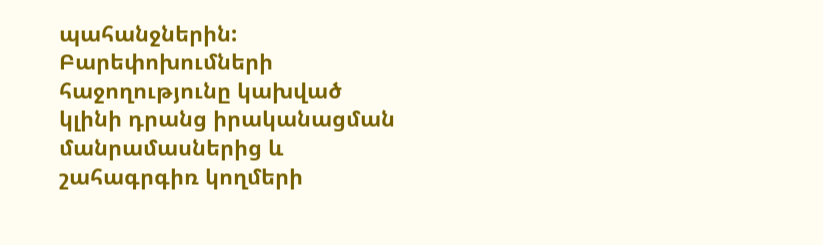պահանջներին: Բարեփոխումների հաջողությունը կախված կլինի դրանց իրականացման մանրամասներից և շահագրգիռ կողմերի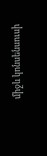միջև կոնսենսուսի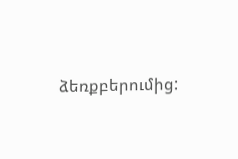ձեռքբերումից: